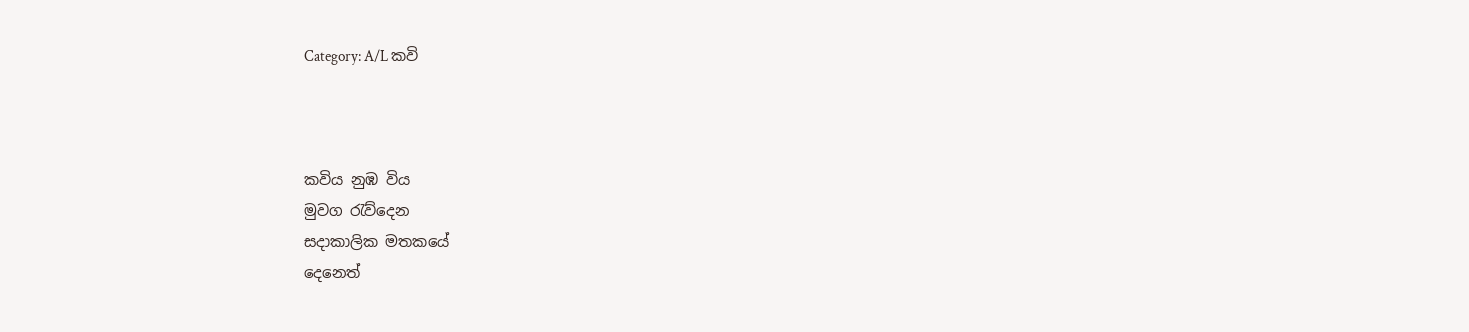Category: A/L කවි



කවිය නුඹ විය
මුවග රැව්දෙන
සදාකාලික මතකයේ
දෙනෙත්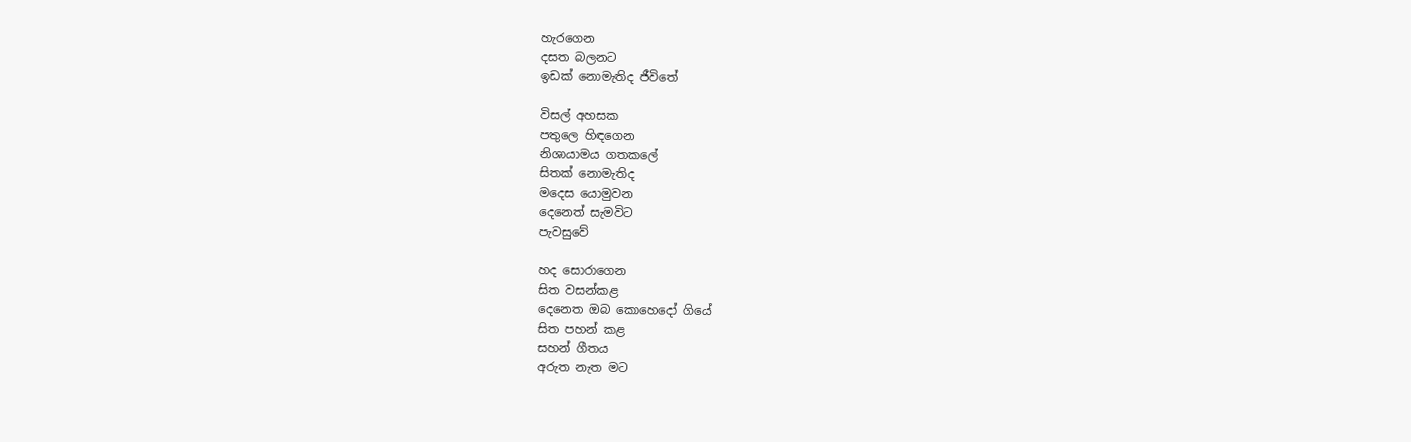හැරගෙන
දසත බලනට
ඉඩක් නොමැතිද ජීවිතේ

විසල් අහසක
පතුලෙ හිඳගෙන
නිශායාමය ගතකලේ
සිතක් නොමැතිද
මදෙස යොමුවන
දෙනෙත් සැමවිට
පැවසුවේ

හද සොරාගෙන
සිත වසන්කළ
දෙනෙත ඔබ කොහෙදෝ ගියේ
සිත පහන් කළ
සහන් ගීතය
අරුත නැත මට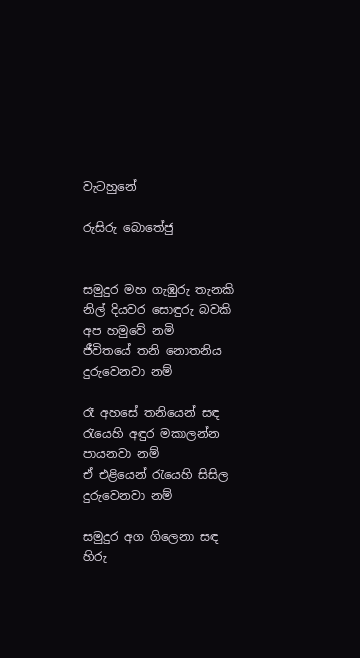වැටහුනේ

රුසිරු බොතේජු


සමුදුර මහ ගැඹුරු තැනකි
නිල් දියවර සොඳුරු බවකි
අප හමුවේ නමි
ජීවිතයේ තනි නොතනිය
දුරුවෙනවා නම්

රෑ අහසේ තනියෙන් සඳ
රැයෙහි අඳුර මකාලන්න
පායනවා නම්
ඒ එළියෙන් රැයෙහි සිසිල
දුරුවෙනවා නම්

සමුදුර අග ගිලෙනා සඳ
හිරු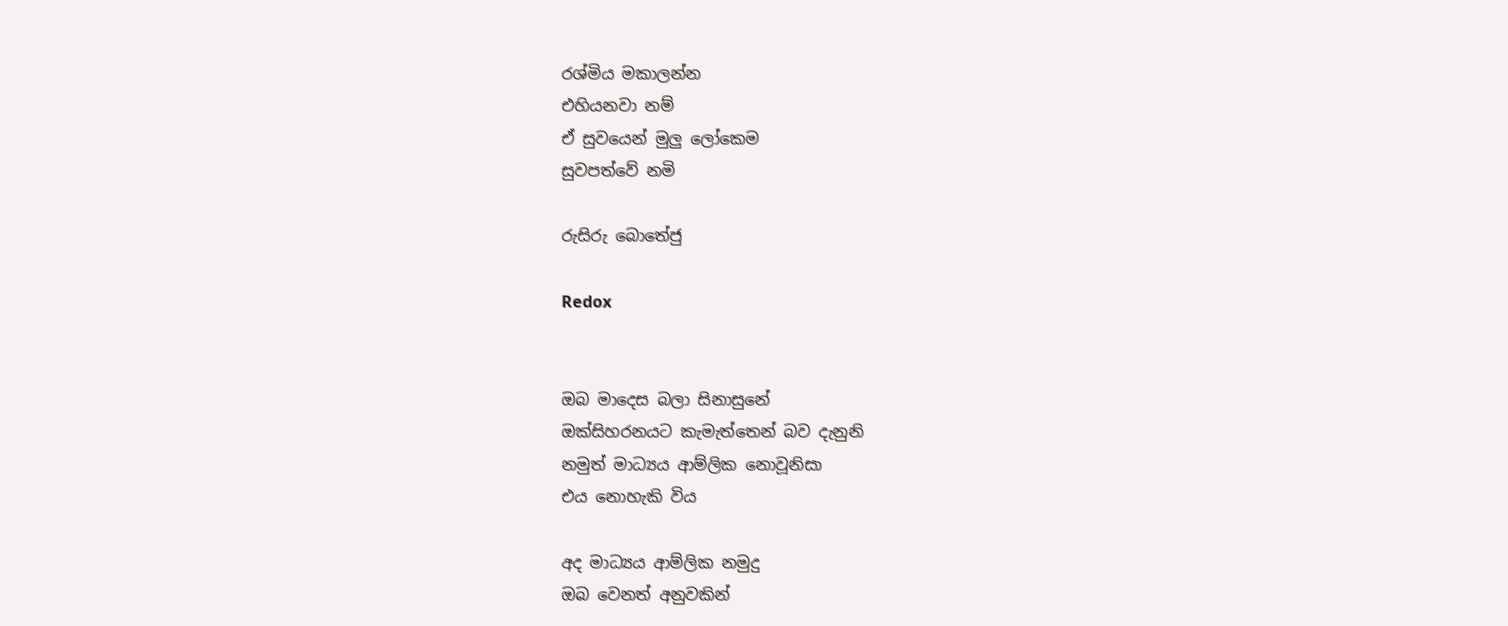රශ්මිය මකාලන්න
එහියනවා නම්
ඒ සුවයෙන් මුලු ලෝකෙම
සුවපත්වේ නමි

රුසිරු බොතේජු

Redox


ඔබ මාදෙස බලා සිනාසුනේ
ඔක්සිහරනයට කැමැත්තෙන් බව දැනුනි
නමුත් මාධ්‍යය ආම්ලික නොවූනිසා
එය නොහැකි විය

අද මාධ්‍යය ආම්ලික නමුදු
ඔබ වෙනත් අනුවකින්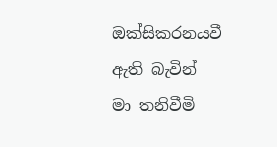ඔක්සිකරනයවී ඇති බැවින්
මා තනිවීමි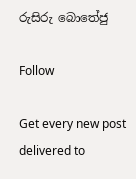රුසිරු බොතේජු

Follow

Get every new post delivered to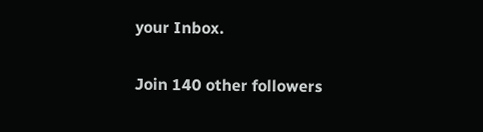your Inbox.

Join 140 other followers